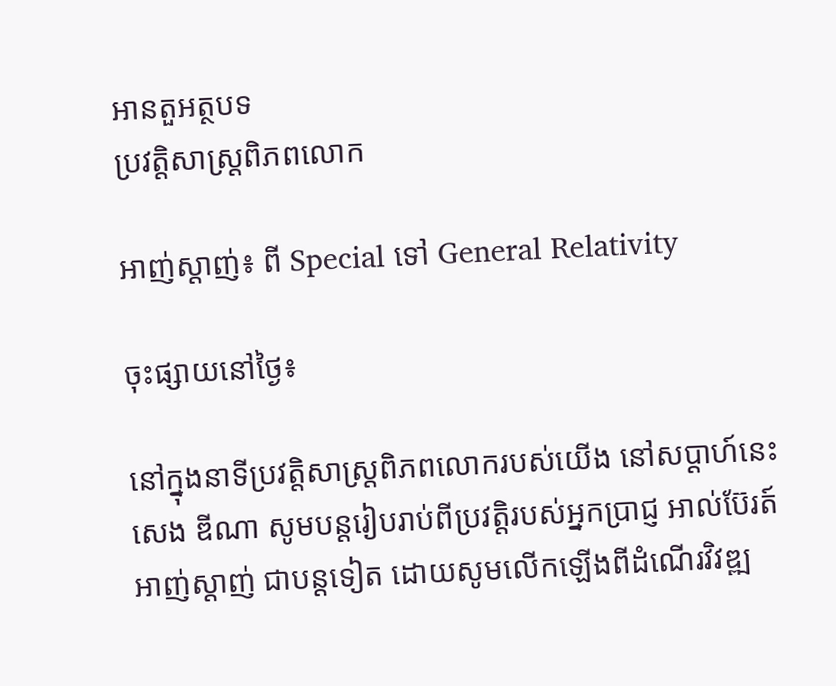អានតួអត្ថបទ
ប្រវត្តិសាស្រ្តពិភពលោក

អាញ់ស្តាញ់៖ ពី Special ទៅ General Relativity

ចុះផ្សាយនៅថ្ងៃ៖

នៅក្នុងនាទីប្រវត្តិសាស្រ្តពិភពលោករបស់យើង នៅសប្តាហ៍នេះ សេង ឌីណា សូមបន្តរៀបរាប់ពីប្រវត្តិរបស់អ្នកប្រាជ្ញ អាល់ប៊ែរត៍ អាញ់ស្តាញ់ ជាបន្តទៀត ដោយសូមលើកឡើងពីដំណើរវិវឌ្ឍ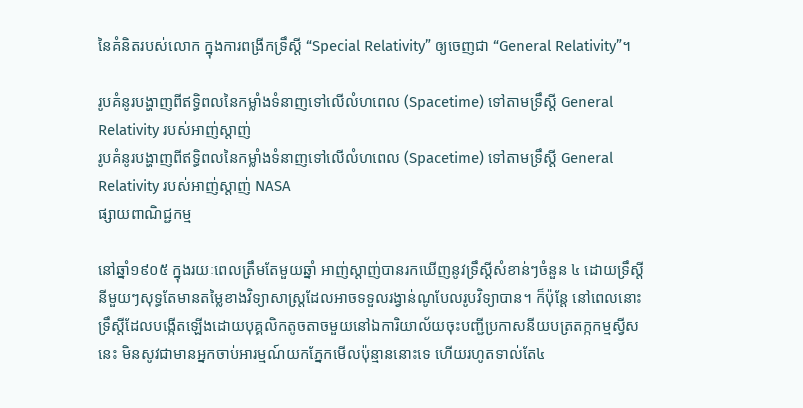នៃគំនិតរបស់លោក ក្នុងការពង្រីកទ្រឹស្តី “Special Relativity” ឲ្យចេញជា “General Relativity”។

រូបគំនូរបង្ហាញពីឥទ្ធិពលនៃកម្លាំងទំនាញទៅលើលំហពេល (Spacetime) ទៅតាមទ្រឹស្តី General Relativity របស់អាញ់ស្តាញ់
រូបគំនូរបង្ហាញពីឥទ្ធិពលនៃកម្លាំងទំនាញទៅលើលំហពេល (Spacetime) ទៅតាមទ្រឹស្តី General Relativity របស់អាញ់ស្តាញ់ NASA
ផ្សាយពាណិជ្ជកម្ម

នៅឆ្នាំ១៩០៥ ក្នុងរយៈពេលត្រឹមតែមួយឆ្នាំ អាញ់ស្តាញ់បានរកឃើញនូវទ្រឹស្តីសំខាន់ៗចំនួន ៤ ដោយទ្រឹស្តីនីមួយៗសុទ្ធតែមានតម្លៃខាងវិទ្យាសាស្រ្តដែលអាចទទួលរង្វាន់ណូបែលរូបវិទ្យាបាន។ ក៏ប៉ុន្តែ នៅពេលនោះ ទ្រឹស្តីដែលបង្កើតឡើងដោយបុគ្គលិកតូចតាចមួយនៅឯការិយាល័យចុះបញ្ជីប្រកាសនីយបត្រតក្កកម្មស្វីសនេះ មិនសូវជាមានអ្នកចាប់អារម្មណ៍យកភ្នែកមើលប៉ុន្មាននោះទេ ហើយរហូតទាល់តែ៤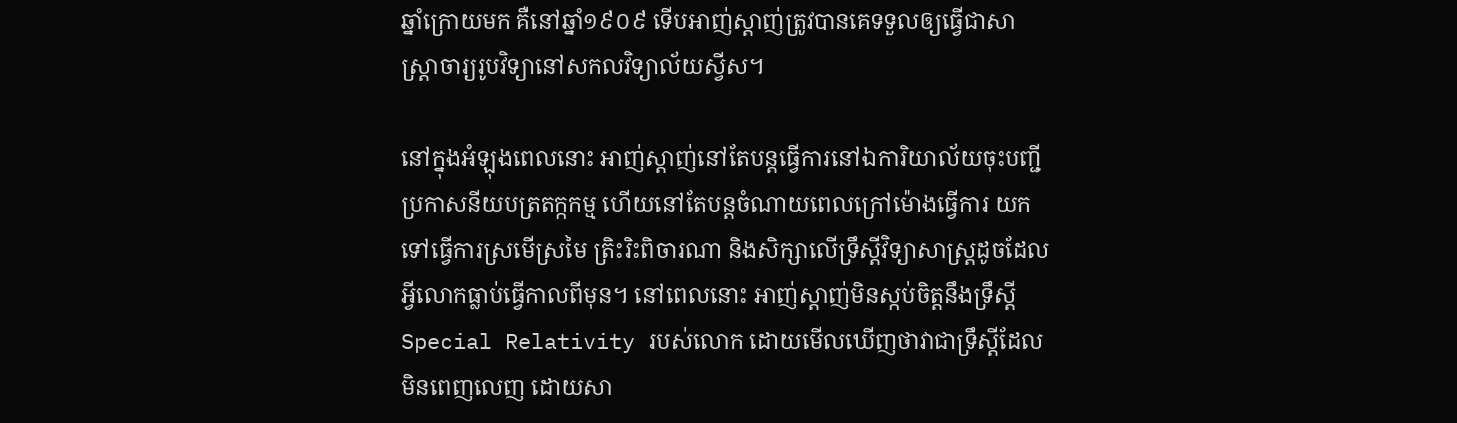ឆ្នាំក្រោយមក គឺនៅឆ្នាំ១៩០៩ ទើបអាញ់ស្តាញ់ត្រូវបានគេទទួលឲ្យធ្វើជាសាស្រ្តាចារ្យរូបវិទ្យានៅសកលវិទ្យាល័យស្វីស។

នៅក្នុងអំឡុងពេលនោះ អាញ់ស្តាញ់នៅតែបន្តធ្វើការនៅឯការិយាល័យចុះបញ្ជីប្រកាសនីយបត្រតក្កកម្ម ហើយនៅតែបន្តចំណាយពេលក្រៅម៉ោងធ្វើការ យកទៅធ្វើការស្រមើស្រមៃ ត្រិះរិះពិចារណា និងសិក្សាលើទ្រឹស្តីវិទ្យាសាស្រ្តដូចដែលអ្វីលោកធ្លាប់ធ្វើកាលពីមុន។ នៅពេលនោះ អាញ់ស្តាញ់មិនស្កប់ចិត្តនឹងទ្រឹស្តី Special Relativity របស់លោក ដោយមើលឃើញថាវាជាទ្រឹស្តីដែលមិនពេញលេញ ដោយសា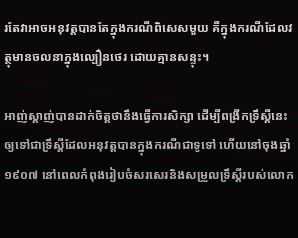រតែវាអាចអនុវត្តបានតែក្នុងករណីពិសេសមួយ គឺក្នុងករណីដែលវត្ថុមានចលនាក្នុងល្បឿនថេរ ដោយគ្មានសន្ទុះ។

អាញ់ស្តាញ់បានដាក់ចិត្តថានឹងធ្វើការសិក្សា ដើម្បីពង្រីកទ្រឹស្តីនេះឲ្យទៅជាទ្រឹស្តីដែលអនុវត្តបានក្នុងករណីជាទូទៅ ហើយនៅចុងឆ្នាំ១៩០៧ នៅពេលកំពុងរៀបចំសរសេរនិងសម្រួលទ្រឹស្តីរបស់លោក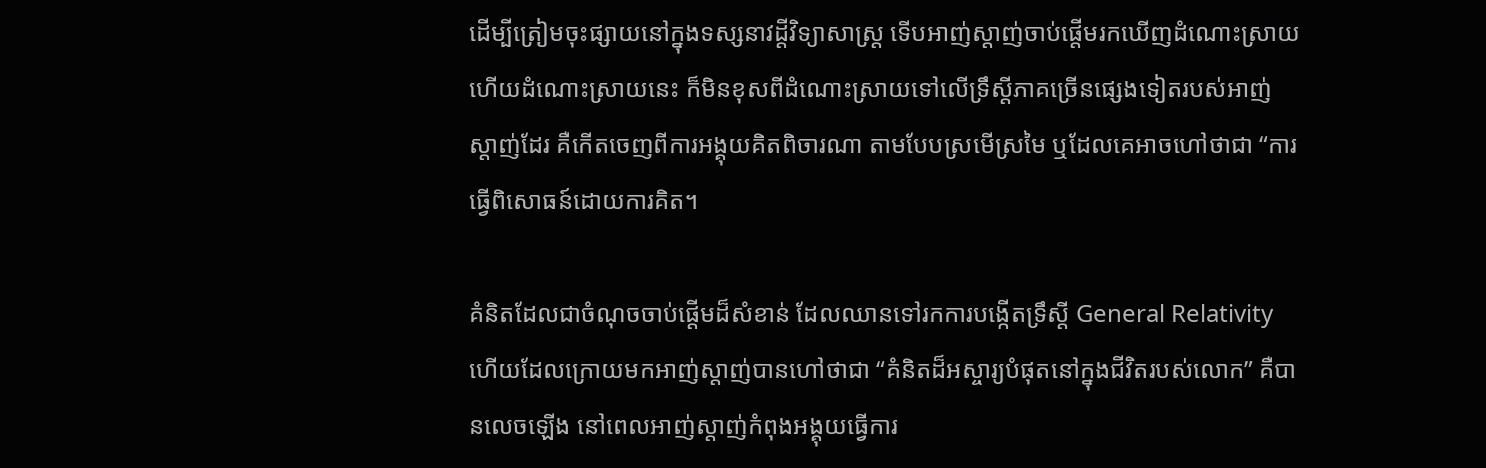ដើម្បីត្រៀមចុះផ្សាយនៅក្នុងទស្សនាវដ្តីវិទ្យាសាស្រ្ត ទើបអាញ់ស្តាញ់ចាប់ផ្តើមរកឃើញដំណោះស្រាយ ហើយដំណោះស្រាយនេះ ក៏មិនខុសពីដំណោះស្រាយទៅលើទ្រឹស្តីភាគច្រើនផ្សេងទៀតរបស់អាញ់ស្តាញ់ដែរ គឺកើតចេញពីការអង្គុយគិតពិចារណា តាមបែបស្រមើស្រមៃ ឬដែលគេអាចហៅថាជា “ការធ្វើពិសោធន៍ដោយការគិត។

គំនិតដែលជាចំណុចចាប់ផ្តើមដ៏សំខាន់ ដែលឈានទៅរកការបង្កើតទ្រឹស្តី General Relativity ហើយដែលក្រោយមកអាញ់ស្តាញ់បានហៅថាជា “គំនិតដ៏អស្ចារ្យបំផុតនៅក្នុងជីវិតរបស់លោក” គឺបានលេចឡើង នៅពេលអាញ់ស្តាញ់កំពុងអង្គុយធ្វើការ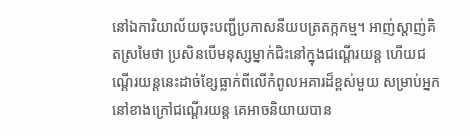នៅឯការិយាល័យចុះបញ្ជីប្រកាសនីយបត្រតក្កកម្ម។ អាញ់ស្តាញ់គិតស្រមៃថា ប្រសិនបើមនុស្សម្នាក់ជិះនៅក្នុងជណ្តើរយន្ត ហើយជណ្តើរយន្តនេះដាច់ខ្សែធ្លាក់ពីលើកំពូលអគារដ៏ខ្ពស់មួយ សម្រាប់អ្នកនៅខាងក្រៅជណ្តើរយន្ត គេអាចនិយាយបាន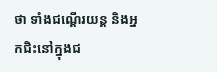ថា ទាំងជណ្តើរយន្ត និងអ្នកជិះនៅក្នុងជ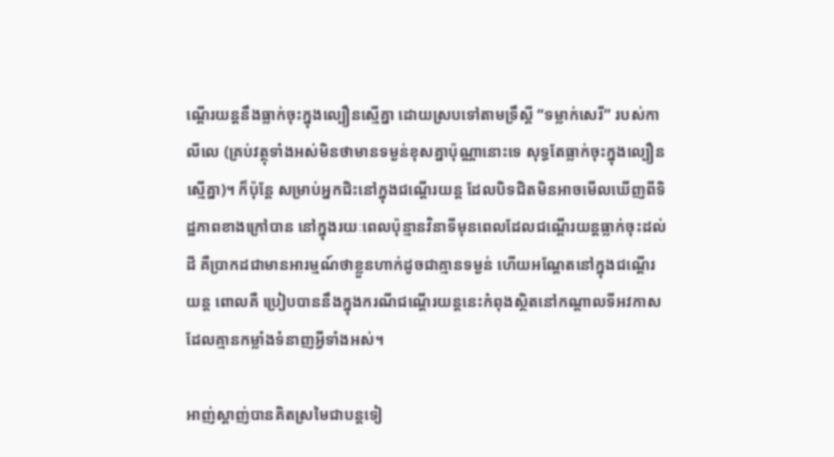ណ្តើរយន្តនឹងធ្លាក់ចុះក្នុងល្បឿនស្មើគ្នា ដោយស្របទៅតាមទ្រឹស្តី “ទម្លាក់សេរី” របស់កាលីលេ (គ្រប់វត្ថុទាំងអស់មិនថាមានទម្ងន់ខុសគ្នាប៉ុណ្ណានោះទេ សុទ្ធតែធ្លាក់ចុះក្នុងល្បឿនស្មើគ្នា)។ ក៏ប៉ុន្តែ សម្រាប់អ្នកជិះនៅក្នុងជណ្តើរយន្ត ដែលបិទជិតមិនអាចមើលឃើញពីទិដ្ឋភាពខាងក្រៅបាន នៅក្នុងរយៈពេលប៉ុន្មានវិនាទីមុនពេលដែលជណ្តើរយន្តធ្លាក់ចុះដល់ដី គឺប្រាកដជាមានអារម្មណ៍ថាខ្លួនហាក់ដូចជាគ្មានទម្ងន់ ហើយអណ្តែតនៅក្នុងជណ្តើរយន្ត ពោលគឺ ប្រៀបបាននឹងក្នុងករណីជណ្តើរយន្តនេះកំពុងស្ថិតនៅកណ្តាលទីអវកាស ដែលគ្មានកម្លាំងទំនាញអ្វីទាំងអស់។

អាញ់ស្តាញ់បានគិតស្រមៃជាបន្តទៀ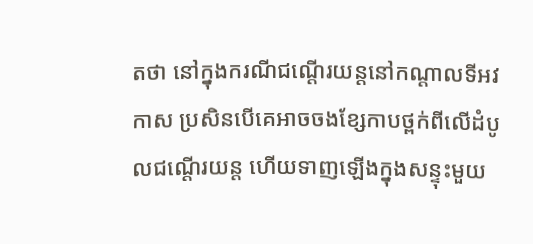តថា នៅក្នុងករណីជណ្តើរយន្តនៅកណ្តាលទីអវកាស ប្រសិនបើគេអាចចងខ្សែកាបថ្ពក់ពីលើដំបូលជណ្តើរយន្ត ហើយទាញឡើងក្នុងសន្ទុះមួយ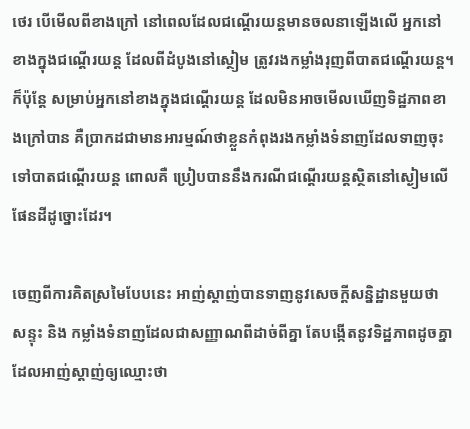ថេរ បើមើលពីខាងក្រៅ នៅពេលដែលជណ្តើរយន្តមានចលនាឡើងលើ អ្នកនៅខាងក្នុងជណ្តើរយន្ត ដែលពីដំបូងនៅស្ថៀម ត្រូវរងកម្លាំងរុញពីបាតជណ្តើរយន្ត។ ក៏ប៉ុន្តែ សម្រាប់អ្នកនៅខាងក្នុងជណ្តើរយន្ត ដែលមិនអាចមើលឃើញទិដ្ឋភាពខាងក្រៅបាន គឺប្រាកដជាមានអារម្មណ៍ថាខ្លួនកំពុងរងកម្លាំងទំនាញដែលទាញចុះទៅបាតជណ្តើរយន្ត ពោលគឺ ប្រៀបបាននឹងករណីជណ្តើរយន្តស្ថិតនៅស្ងៀមលើផែនដីដូច្នោះដែរ។

ចេញពីការគិតស្រមៃបែបនេះ អាញ់ស្តាញ់បានទាញនូវសេចក្តីសន្និដ្ឋានមួយថា សន្ទុះ និង កម្លាំងទំនាញដែលជាសញ្ញាណពីដាច់ពីគ្នា តែបង្កើតនូវទិដ្ឋភាពដូចគ្នា ដែលអាញ់ស្តាញ់ឲ្យឈ្មោះថា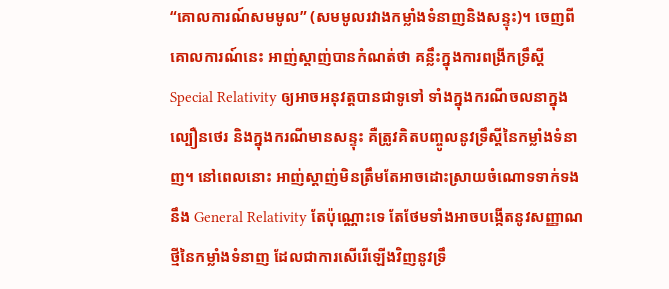“គោលការណ៍សមមូល” (សមមូលរវាងកម្លាំងទំនាញនិងសន្ទុះ)។ ចេញពីគោលការណ៍នេះ អាញ់ស្តាញ់បានកំណត់ថា គន្លឹះក្នុងការពង្រីកទ្រឹស្តី Special Relativity ឲ្យអាចអនុវត្តបានជាទូទៅ ទាំងក្នុងករណីចលនាក្នុងល្បឿនថេរ និងក្នុងករណីមានសន្ទុះ គឺត្រូវគិតបញ្ចូលនូវទ្រឹស្តីនៃកម្លាំងទំនាញ។ នៅពេលនោះ អាញ់ស្តាញ់មិនត្រឹមតែអាចដោះស្រាយចំណោទទាក់ទងនឹង General Relativity តែប៉ុណ្ណោះទេ តែថែមទាំងអាចបង្កើតនូវសញ្ញាណថ្មីនៃកម្លាំងទំនាញ ដែលជាការសើរើឡើងវិញនូវទ្រឹ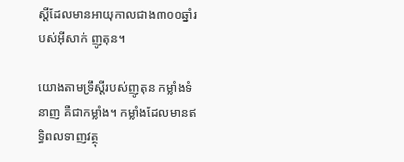ស្តីដែលមានអាយុកាលជាង៣០០ឆ្នាំរបស់អ៊ីសាក់ ញូតុន។

យោងតាមទ្រឹស្តីរបស់ញូតុន កម្លាំងទំនាញ គឺជាកម្លាំង។ កម្លាំងដែលមានឥទ្ធិពលទាញវត្ថុ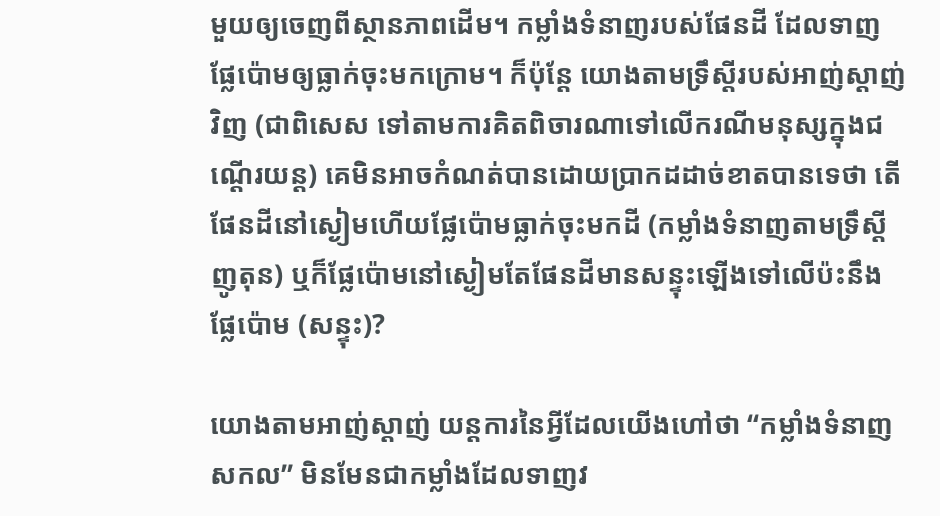មួយឲ្យចេញពីស្ថានភាពដើម។ កម្លាំងទំនាញរបស់ផែនដី ដែលទាញផ្លែប៉ោមឲ្យធ្លាក់ចុះមកក្រោម។ ក៏ប៉ុន្តែ យោងតាមទ្រឹស្តីរបស់អាញ់ស្តាញ់វិញ (ជាពិសេស ទៅតាមការគិតពិចារណាទៅលើករណីមនុស្សក្នុងជណ្តើរយន្ត) គេមិនអាចកំណត់បានដោយប្រាកដដាច់ខាតបានទេថា តើផែនដីនៅស្ងៀមហើយផ្លែប៉ោមធ្លាក់ចុះមកដី (កម្លាំងទំនាញតាមទ្រឹស្តីញូតុន) ឬក៏ផ្លែប៉ោមនៅស្ងៀមតែផែនដីមានសន្ទុះឡើងទៅលើប៉ះនឹងផ្លែប៉ោម (សន្ទុះ)?

យោងតាមអាញ់ស្តាញ់ យន្តការនៃអ្វីដែលយើងហៅថា “កម្លាំងទំនាញសកល” មិនមែនជាកម្លាំងដែលទាញវ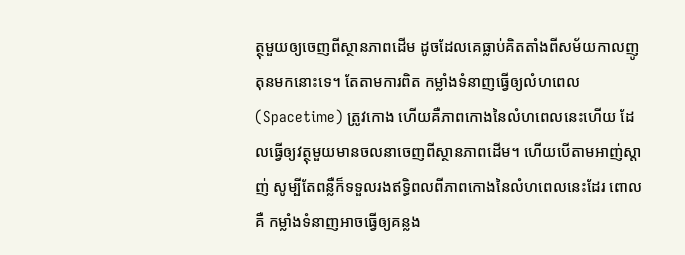ត្ថុមួយឲ្យចេញពីស្ថានភាពដើម ដូចដែលគេធ្លាប់គិតតាំងពីសម័យកាលញូតុនមកនោះទេ។ តែតាមការពិត កម្លាំងទំនាញធ្វើឲ្យលំហពេល (Spacetime) ត្រូវកោង ហើយគឺភាពកោងនៃលំហពេលនេះហើយ ដែលធ្វើឲ្យវត្ថុមួយមានចលនាចេញពីស្ថានភាពដើម។ ហើយបើតាមអាញ់ស្តាញ់ សូម្បីតែពន្លឺក៏ទទួលរងឥទ្ធិពលពីភាពកោងនៃលំហពេលនេះដែរ ពោលគឺ កម្លាំងទំនាញអាចធ្វើឲ្យគន្លង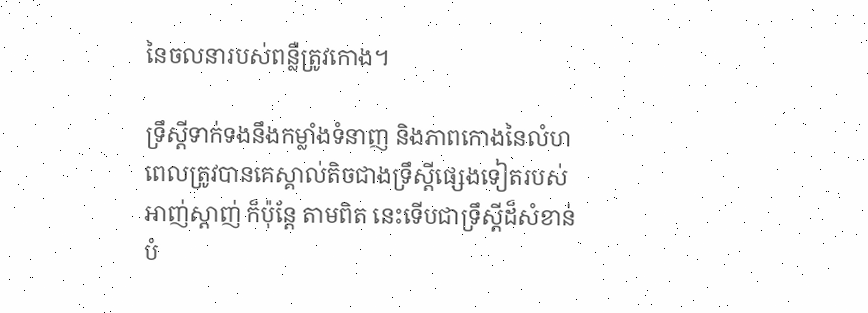នៃចលនារបស់ពន្លឺត្រូវកោង។

ទ្រឹស្តីទាក់ទងនឹងកម្លាំងទំនាញ និងភាពកោងនៃលំហពេលត្រូវបានគេស្គាល់តិចជាងទ្រឹស្តីផ្សេងទៀតរបស់អាញ់ស្តាញ់ ក៏ប៉ុន្តែ តាមពិត នេះទើបជាទ្រឹស្តីដ៏សំខាន់បំ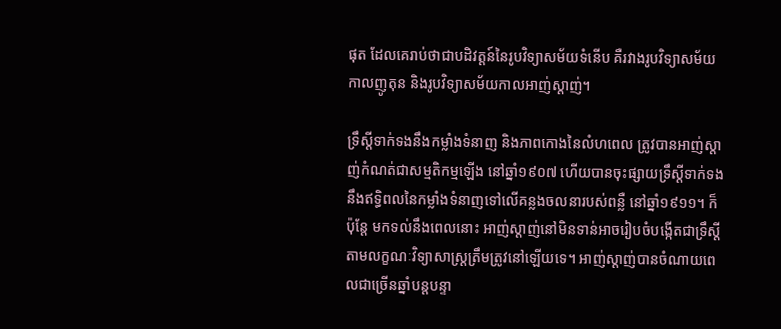ផុត ដែលគេរាប់ថាជាបដិវត្តន៍នៃរូបវិទ្យាសម័យទំនើប គឺរវាងរូបវិទ្យាសម័យកាលញូតុន និងរូបវិទ្យាសម័យកាលអាញ់ស្តាញ់។

ទ្រឹស្តីទាក់ទងនឹងកម្លាំងទំនាញ និងភាពកោងនៃលំហពេល ត្រូវបានអាញ់ស្តាញ់កំណត់ជាសម្មតិកម្មឡើង នៅឆ្នាំ១៩០៧ ហើយបានចុះផ្សាយទ្រឹស្តីទាក់ទងនឹងឥទ្ធិពលនៃកម្លាំងទំនាញទៅលើគន្លងចលនារបស់ពន្លឺ នៅឆ្នាំ១៩១១។ ក៏ប៉ុន្តែ មកទល់នឹងពេលនោះ អាញ់ស្តាញ់នៅមិនទាន់អាចរៀបចំបង្កើតជាទ្រឹស្តីតាមលក្ខណៈវិទ្យាសាស្រ្តត្រឹមត្រូវនៅឡើយទេ។ អាញ់ស្តាញ់បានចំណាយពេលជាច្រើនឆ្នាំបន្តបន្ទា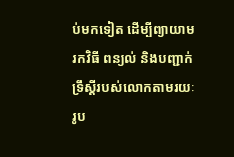ប់មកទៀត ដើម្បីព្យាយាមរកវិធី ពន្យល់ និងបញ្ជាក់ទ្រឹស្តីរបស់លោកតាមរយៈរូប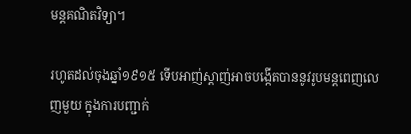មន្តគណិតវិទ្យា។

រហូតដល់ចុងឆ្នាំ១៩១៥ ទើបអាញ់ស្តាញ់អាចបង្កើតបាននូវរូបមន្តពេញលេញមួយ ក្នុងការបញ្ជាក់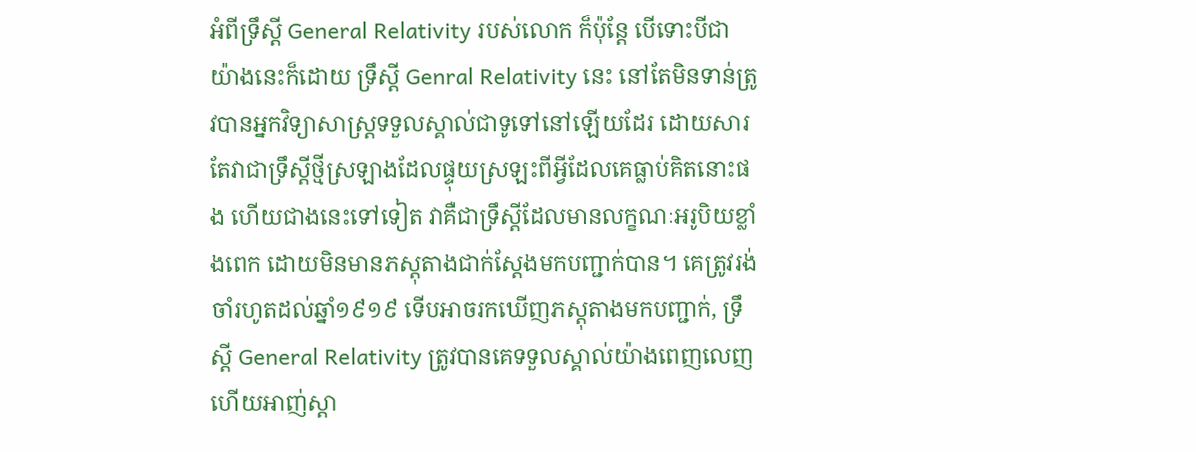អំពីទ្រឹស្តី General Relativity របស់លោក ក៏ប៉ុន្តែ បើទោះបីជាយ៉ាងនេះក៏ដោយ ទ្រឹស្តី Genral Relativity នេះ នៅតែមិនទាន់ត្រូវបានអ្នកវិទ្យាសាស្រ្តទទួលស្គាល់ជាទូទៅនៅឡើយដែរ ដោយសារតែវាជាទ្រឹស្តីថ្មីស្រឡាងដែលផ្ទុយស្រឡះពីអ្វីដែលគេធ្លាប់គិតនោះផង ហើយជាងនេះទៅទៀត វាគឺជាទ្រឹស្តីដែលមានលក្ខណៈអរូបិយខ្លាំងពេក ដោយមិនមានភស្តុតាងជាក់ស្តែងមកបញ្ជាក់បាន។ គេត្រូវរង់ចាំរហូតដល់ឆ្នាំ១៩១៩ ទើបអាចរកឃើញភស្តុតាងមកបញ្ជាក់, ទ្រឹស្តី General Relativity ត្រូវបានគេទទួលស្គាល់យ៉ាងពេញលេញ ហើយអាញ់ស្តា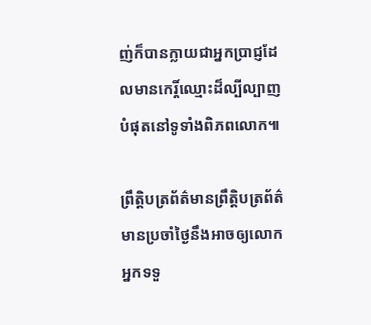ញ់ក៏បានក្លាយជាអ្នកប្រាជ្ញដែលមានកេរ្តិ៍ឈ្មោះដ៏ល្បីល្បាញបំផុតនៅទូទាំងពិភពលោក៕

ព្រឹត្តិបត្រព័ត៌មានព្រឹត្តិបត្រព័ត៌មានប្រចាំថ្ងៃនឹងអាចឲ្យលោកអ្នកទទួ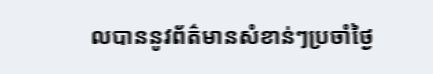លបាននូវព័ត៌មានសំខាន់ៗប្រចាំថ្ងៃ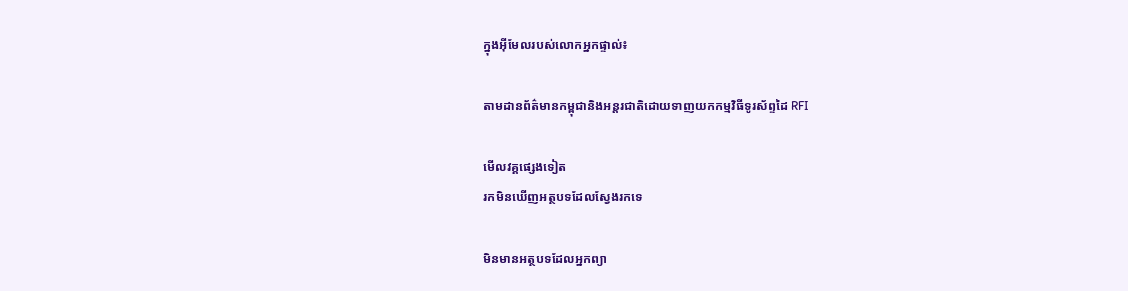ក្នុងអ៊ីមែលរបស់លោកអ្នកផ្ទាល់៖

តាមដានព័ត៌មានកម្ពុជានិងអន្តរជាតិដោយទាញយកកម្មវិធីទូរស័ព្ទដៃ RFI

មើលវគ្គផ្សេងទៀត
រកមិនឃើញអត្ថបទដែលស្វែងរកទេ

មិនមានអត្ថបទដែលអ្នកព្យា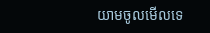យាមចូលមើលទេ